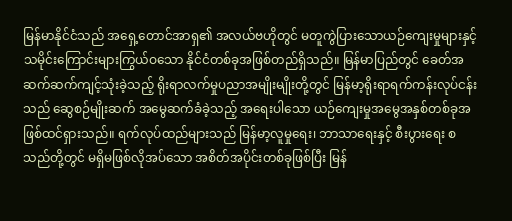မြန်မာနိုင်ငံသည် အရှေ့တောင်အာရှ၏ အလယ်ဗဟိုတွင် မတူကွဲပြားသောယဉ်ကျေးမှုများနှင့် သမိုင်းကြောင်းများကြွယ်ဝသော နိုင်ငံတစ်ခုအဖြစ်တည်ရှိသည်။ မြန်မာပြည်တွင် ခေတ်အဆက်ဆက်ကျင့်သုံးခဲ့သည့် ရိုးရာလက်မှုပညာအမျိုးမျိုးတို့တွင် မြန်မာ့ရိုးရာရက်ကန်းလုပ်ငန်းသည် ဆွေစဉ်မျိုးဆက် အမွေဆက်ခံခဲ့သည့် အရေးပါသော ယဉ်ကျေးမှုအမွေအနှစ်တစ်ခုအဖြစ်ထင်ရှားသည်။ ရက်လုပ်ထည်များသည် မြန်မာ့လူမှုရေး၊ ဘာသာရေးနှင့် စီးပွားရေး စသည်တို့တွင် မရှိမဖြစ်လိုအပ်သော အစိတ်အပိုင်းတစ်ခုဖြစ်ပြီး မြန်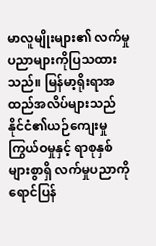မာလူမျိုးများ၏ လက်မှုပညာများကိုပြသထားသည်။ မြန်မာ့ရိုးရာအထည်အလိပ်များသည် နိုင်ငံ၏ယဉ်ကျေးမှုကြွယ်ဝမှုနှင့် ရာစုနှစ်များစွာရှိ လက်မှုပညာကိုရောင်ပြန်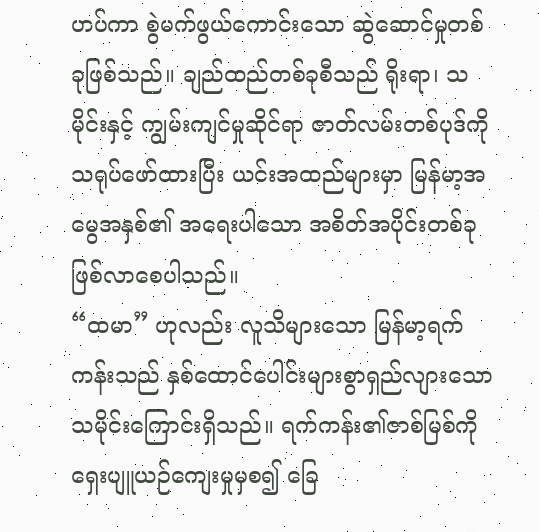ဟပ်ကာ စွဲမက်ဖွယ်ကောင်းသော ဆွဲဆောင်မှုတစ်ခုဖြစ်သည်။ ချည်ထည်တစ်ခုစီသည် ရိုးရာ၊ သမိုင်းနှင့် ကျွမ်းကျင်မှုဆိုင်ရာ ဇာတ်လမ်းတစ်ပုဒ်ကိုသရုပ်ဖော်ထားပြီး ယင်းအထည်များမှာ မြန်မာ့အမွေအနှစ်၏ အရေးပါသော အစိတ်အပိုင်းတစ်ခုဖြစ်လာစေပါသည်။
“ထမာ” ဟုလည်း လူသိများသော မြန်မာ့ရက်ကန်းသည် နှစ်ထောင်ပေါင်းများစွာရှည်လျားသော သမိုင်းကြောင်းရှိသည်။ ရက်ကန်း၏ဇာစ်မြစ်ကို ရှေးပျူယဉ်ကျေးမှုမှစ၍ ခြေ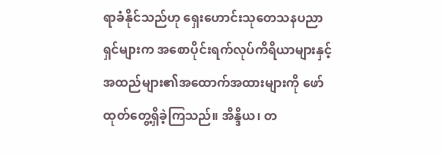ရာခံနိုင်သည်ဟု ရှေးဟောင်းသုတေသနပညာရှင်များက အစောပိုင်းရက်လုပ်ကိရိယာများနှင့် အထည်များ၏အထောက်အထားများကို ဖော်ထုတ်တွေ့ရှိခဲ့ကြသည်။ အိန္ဒိယ၊ တ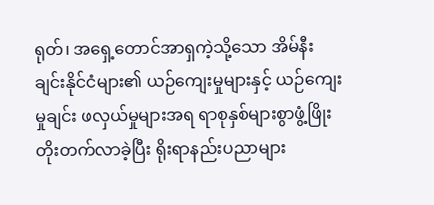ရုတ်၊ အရှေ့တောင်အာရှကဲ့သို့သော အိမ်နီးချင်းနိုင်ငံများ၏ ယဉ်ကျေးမှုများနှင့် ယဉ်ကျေးမှုချင်း ဖလှယ်မှုများအရ ရာစုနှစ်များစွာဖွံ့ဖြိုးတိုးတက်လာခဲ့ပြီး ရိုးရာနည်းပညာများ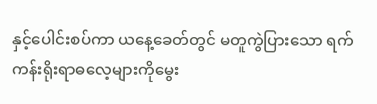နှင့်ပေါင်းစပ်ကာ ယနေ့ခေတ်တွင် မတူကွဲပြားသော ရက်ကန်းရိုးရာဓလေ့များကိုမွေး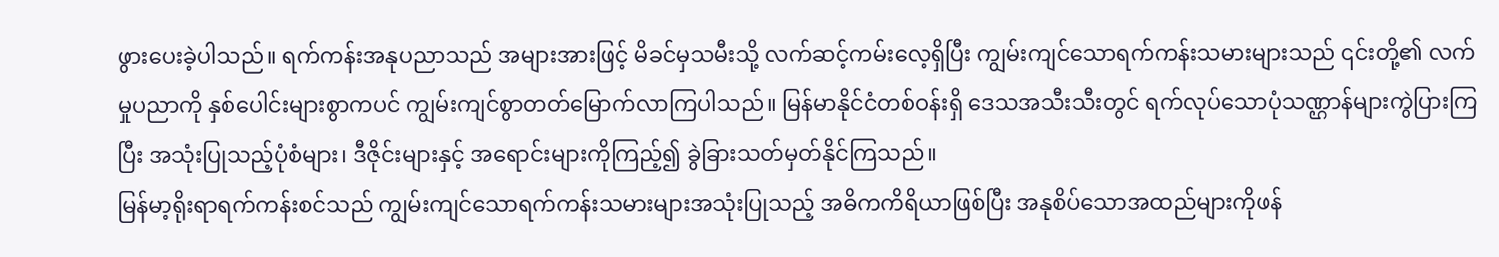ဖွားပေးခဲ့ပါသည်။ ရက်ကန်းအနုပညာသည် အများအားဖြင့် မိခင်မှသမီးသို့ လက်ဆင့်ကမ်းလေ့ရှိပြီး ကျွမ်းကျင်သောရက်ကန်းသမားများသည် ၎င်းတို့၏ လက်မှုပညာကို နှစ်ပေါင်းများစွာကပင် ကျွမ်းကျင်စွာတတ်မြောက်လာကြပါသည်။ မြန်မာနိုင်ငံတစ်ဝန်းရှိ ဒေသအသီးသီးတွင် ရက်လုပ်သောပုံသဏ္ဌာန်များကွဲပြားကြပြီး အသုံးပြုသည့်ပုံစံများ၊ ဒီဇိုင်းများနှင့် အရောင်းများကိုကြည့်၍ ခွဲခြားသတ်မှတ်နိုင်ကြသည်။
မြန်မာ့ရိုးရာရက်ကန်းစင်သည် ကျွမ်းကျင်သောရက်ကန်းသမားများအသုံးပြုသည့် အဓိကကိရိယာဖြစ်ပြီး အနုစိပ်သောအထည်များကိုဖန်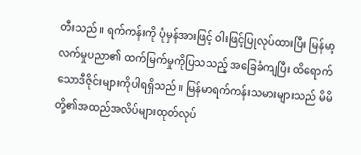တီးသည်။ ရက်ကန်းကို ပုံမှန်အားဖြင့် ဝါးဖြင့်ပြုလုပ်ထားပြီး မြန်မာ့လက်မှုပညာ၏ ထက်မြက်မှုကိုပြသသည့် အခြေခံကျပြီး ထိရောက်သောဒီဇိုင်းများကိုပါရရှိသည်။ မြန်မာရက်ကန်းသမားများသည် မိမိတို့၏အထည်အလိပ်များထုတ်လုပ်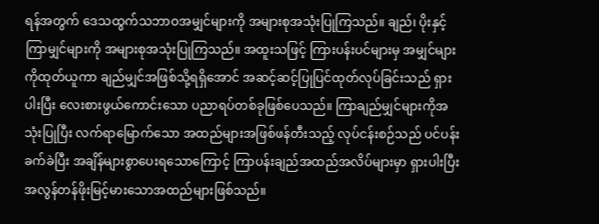ရန်အတွက် ဒေသထွက်သဘာဝအမျှင်များကို အများစုအသုံးပြုကြသည်။ ချည်၊ ပိုးနှင့် ကြာမျှင်များကို အများစုအသုံးပြုကြသည်။ အထူးသဖြင့် ကြားပန်းပင်များမှ အမျှင်များကိုထုတ်ယူကာ ချည်မျှင်အဖြစ်သို့ရရှိအောင် အဆင့်ဆင့်ပြုပြင်ထုတ်လုပ်ခြင်းသည် ရှားပါးပြီး လေးစားဖွယ်ကောင်းသော ပညာရပ်တစ်ခုဖြစ်ပေသည်။ ကြာချည်မျှင်များကိုအသုံးပြုပြီး လက်ရာမြောက်သော အထည်များအဖြစ်ဖန်တီးသည့် လုပ်ငန်းစဉ်သည် ပင်ပန်းခက်ခဲပြီး အချိန်များစွာပေးရသောကြောင့် ကြာပန်းချည်အထည်အလိပ်များမှာ ရှားပါးပြီး အလွန်တန်ဖိုးမြင့်မားသောအထည်များဖြစ်သည်။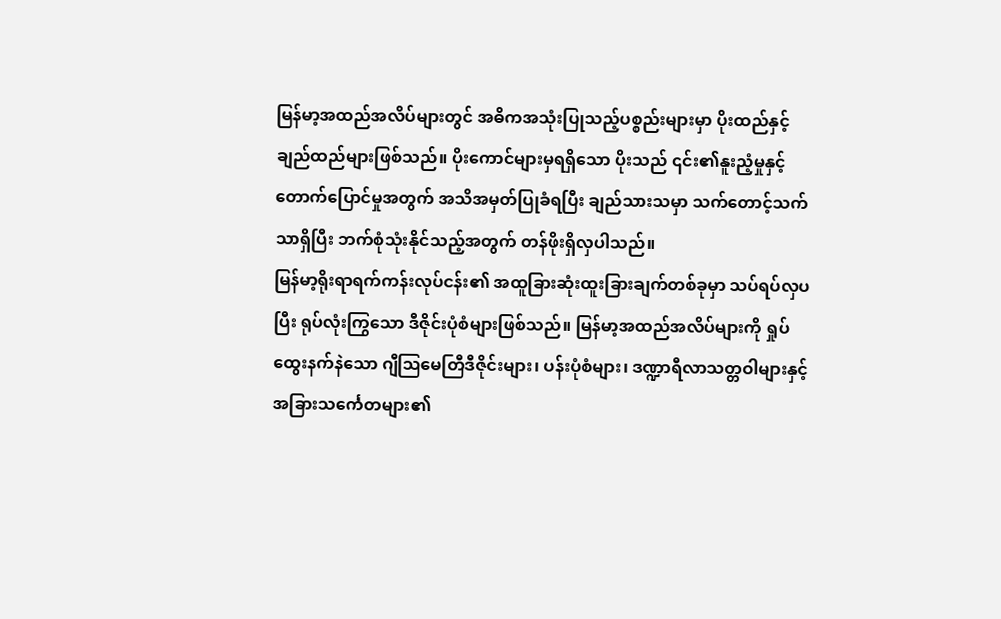မြန်မာ့အထည်အလိပ်များတွင် အဓိကအသုံးပြုသည့်ပစ္စည်းများမှာ ပိုးထည်နှင့် ချည်ထည်များဖြစ်သည်။ ပိုးကောင်များမှရရှိသော ပိုးသည် ၎င်း၏နူးညံ့မှုနှင့် တောက်ပြောင်မှုအတွက် အသိအမှတ်ပြုခံရပြီး ချည်သားသမှာ သက်တောင့်သက်သာရှိပြီး ဘက်စုံသုံးနိုင်သည့်အတွက် တန်ဖိုးရှိလှပါသည်။
မြန်မာ့ရိုးရာရက်ကန်းလုပ်ငန်း၏ အထူခြားဆုံးထူးခြားချက်တစ်ခုမှာ သပ်ရပ်လှပပြီး ရုပ်လုံးကြွသော ဒီဇိုင်းပုံစံများဖြစ်သည်။ မြန်မာ့အထည်အလိပ်များကို ရှုပ်ထွေးနက်နဲသော ဂျီဩမေတြီဒီဇိုင်းများ၊ ပန်းပုံစံများ၊ ဒဏ္ဍာရီလာသတ္တဝါများနှင့် အခြားသင်္ကေတများ၏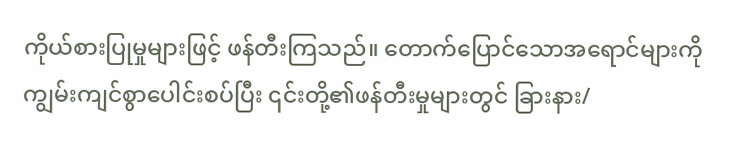ကိုယ်စားပြုမှုများဖြင့် ဖန်တီးကြသည်။ တောက်ပြောင်သောအရောင်များကို ကျွမ်းကျင်စွာပေါင်းစပ်ပြီး ၎င်းတို့၏ဖန်တီးမှုများတွင် ခြားနား/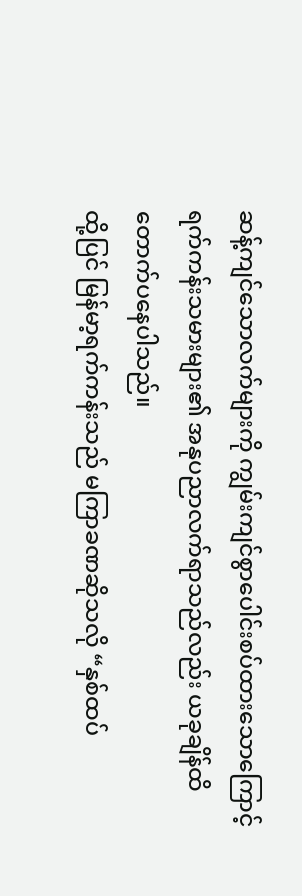ဆန့်ကျင်သောလက်များကို ကျွမ်းကျင်စွာပေါင်းစပ်ထားသောကြောင့် ရက်ကန်းသမားများ၏ အနုပညာလက်ရာသည်လည်း ယခုချိန်ထိ တောက်ပနေပါသည်။
ထို့ပြင် မြန်မာ့ရက်ကန်းသည် မကြာခဏဆိုသလို “နှစ်ထပ်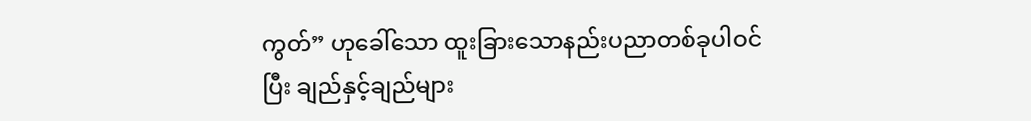ကွတ်” ဟုခေါ်သော ထူးခြားသောနည်းပညာတစ်ခုပါဝင်ပြီး ချည်နှင့်ချည်များ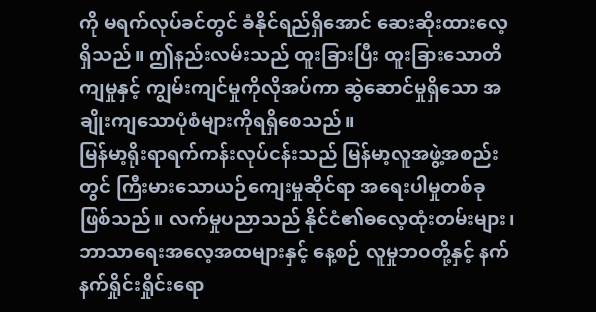ကို မရက်လုပ်ခင်တွင် ခံနိုင်ရည်ရှိအောင် ဆေးဆိုးထားလေ့ရှိသည်။ ဤနည်းလမ်းသည် ထူးခြားပြီး ထူးခြားသောတိကျမှုနှင့် ကျွမ်းကျင်မှုကိုလိုအပ်ကာ ဆွဲဆောင်မှုရှိသော အချိုးကျသောပုံစံများကိုရရှိစေသည်။
မြန်မာ့ရိုးရာရက်ကန်းလုပ်ငန်းသည် မြန်မာ့လူအဖွဲ့အစည်းတွင် ကြီးမားသောယဉ်ကျေးမှုဆိုင်ရာ အရေးပါမှုတစ်ခုဖြစ်သည်။ လက်မှုပညာသည် နိုင်ငံ၏ဓလေ့ထုံးတမ်းများ၊ ဘာသာရေးအလေ့အထများနှင့် နေ့စဉ် လူမှုဘဝတို့နှင့် နက်နက်ရှိုင်းရှိုင်းရော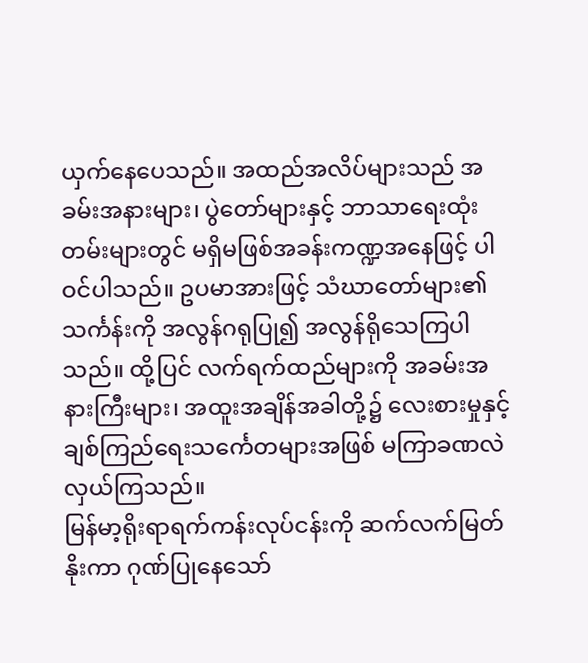ယှက်နေပေသည်။ အထည်အလိပ်များသည် အခမ်းအနားများ၊ ပွဲတော်များနှင့် ဘာသာရေးထုံးတမ်းများတွင် မရှိမဖြစ်အခန်းကဏ္ဍအနေဖြင့် ပါဝင်ပါသည်။ ဥပမာအားဖြင့် သံဃာတော်များ၏သင်္ကန်းကို အလွန်ဂရုပြု၍ အလွန်ရိုသေကြပါသည်။ ထို့ပြင် လက်ရက်ထည်များကို အခမ်းအနားကြီးများ၊ အထူးအချိန်အခါတို့၌ လေးစားမှုနှင့် ချစ်ကြည်ရေးသင်္ကေတများအဖြစ် မကြာခဏလဲလှယ်ကြသည်။
မြန်မာ့ရိုးရာရက်ကန်းလုပ်ငန်းကို ဆက်လက်မြတ်နိုးကာ ဂုဏ်ပြုနေသော်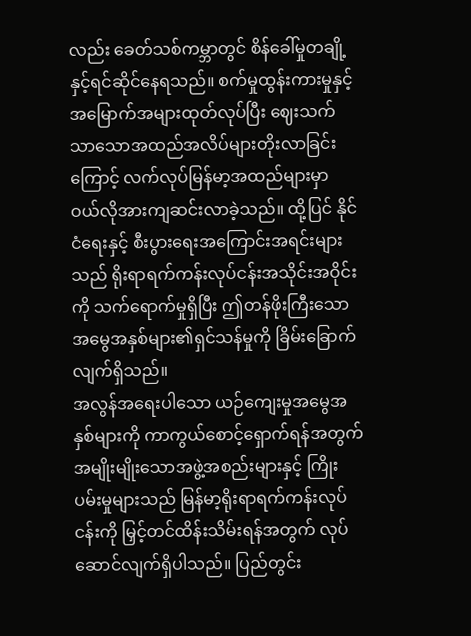လည်း ခေတ်သစ်ကမ္ဘာတွင် စိန်ခေါ်မှုတချို့နှင့်ရင်ဆိုင်နေရသည်။ စက်မှုထွန်းကားမှုနှင့် အမြောက်အများထုတ်လုပ်ပြီး ဈေးသက်သာသောအထည်အလိပ်များတိုးလာခြင်းကြောင့် လက်လုပ်မြန်မာ့အထည်များမှာ ဝယ်လိုအားကျဆင်းလာခဲ့သည်။ ထို့ပြင် နိုင်ငံရေးနှင့် စီးပွားရေးအကြောင်းအရင်းများသည် ရိုးရာရက်ကန်းလုပ်ငန်းအသိုင်းအဝိုင်းကို သက်ရောက်မှုရှိပြီး ဤတန်ဖိုးကြီးသော အမွေအနှစ်များ၏ရှင်သန်မှုကို ခြိမ်းခြောက်လျက်ရှိသည်။
အလွန်အရေးပါသော ယဉ်ကျေးမှုအမွေအနှစ်များကို ကာကွယ်စောင့်ရှောက်ရန်အတွက် အမျိုးမျိုးသောအဖွဲ့အစည်းများနှင့် ကြိုးပမ်းမှုများသည် မြန်မာ့ရိုးရာရက်ကန်းလုပ်ငန်းကို မြှင့်တင်ထိန်းသိမ်းရန်အတွက် လုပ်ဆောင်လျက်ရှိပါသည်။ ပြည်တွင်း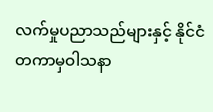လက်မှုပညာသည်များနှင့် နိုင်ငံတကာမှဝါသနာ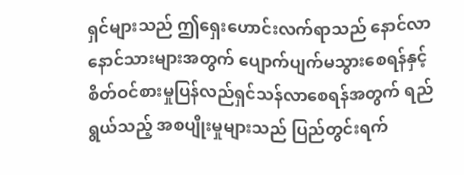ရှင်များသည် ဤရှေးဟောင်းလက်ရာသည် နောင်လာနောင်သားများအတွက် ပျောက်ပျက်မသွားစေရန်နှင့် စိတ်ဝင်စားမှုပြန်လည်ရှင်သန်လာစေရန်အတွက် ရည်ရွယ်သည့် အစပျိုးမှုများသည် ပြည်တွင်းရက်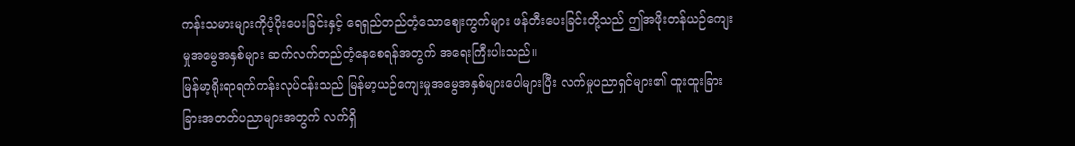ကန်းသမားများကိုပံ့ပိုးပေးခြင်းနှင့် ရေရှည်တည်တံ့သောဈေးကွက်များ ဖန်တီးပေးခြင်းတို့သည် ဤအဖိုးတန်ယဉ်ကျေးမှုအမွေအနှစ်များ ဆက်လက်တည်တံ့နေစေရန်အတွက် အရေးကြီးပါးသည်။
မြန်မာ့ရိုးရာရက်ကန်းလုပ်ငန်းသည် မြန်မာ့ယဉ်ကျေးမှုအမွေအနှစ်များပေါများပြီး လက်မှုပညာရှင်များ၏ ထူးထူးခြားခြားအတတ်ပညာများအတွက် လက်ရှိ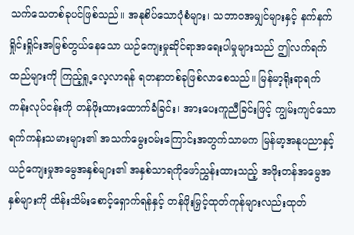သက်သေတစ်ခုပင်ဖြစ်သည်။ အနုစိပ်သောပုံစံများ၊ သဘာဝအမျှင်များနှင့် နက်နက်ရှိုင်းရှိုင်းအမြစ်တွယ်နေသော ယဉ်ကျေးမှုဆိုင်ရာအရေးပါမှုများသည် ဤလက်ရက်ထည်များကို ကြည့်ရှု့လေ့လာရန် ရတနာတစ်ခုဖြစ်လာစေသည်။ မြန်မာ့ရိုးရာရက်ကန်းလုပ်ငန်းကို တန်ဖိုးထားထောက်ခံခြင်း၊ အားပေးကူညီခြင်းဖြင့် ကျွမ်းကျင်သောရက်ကန်းသမားများ၏ အသက်မွေးဝမ်းကြောင်းအတွက်သာမက မြန်မာ့အနုပညာနှင့် ယဉ်ကျေးမှုအမွေအနှစ်များ၏ အနှစ်သာရကိုဖော်ညွှန်းထားသည့် အဖိုးတန်အမွေအနှစ်များကို ထိန်းသိမ်းစောင့်ရှောက်ရန်နှင့် တန်ဖိုးမြှင့်ထုတ်ကုန်များလည်းထုတ်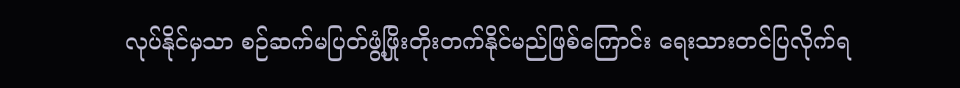လုပ်နိုင်မှသာ စဉ်ဆက်မပြတ်ဖွံ့ဖြိုးတိုးတက်နိုင်မည်ဖြစ်ကြောင်း ရေးသားတင်ပြလိုက်ရ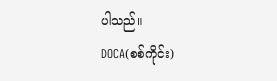ပါသည်။
DOCA(စစ်ကိုင်း)